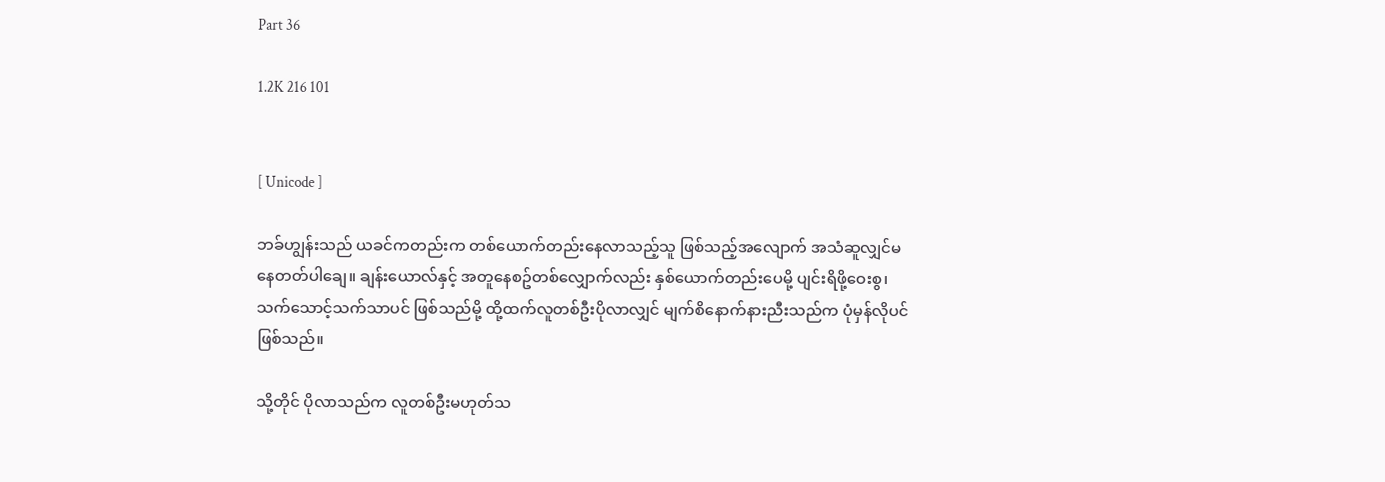Part 36

1.2K 216 101


[ Unicode ]

ဘခ်ဟျွန်းသည် ယခင်ကတည်းက တစ်ယောက်တည်းနေလာသည့်သူ ဖြစ်သည့်အလျောက် အသံဆူလျှင်မနေတတ်ပါချေ။ ချန်းယောလ်နှင့် အတူနေစဥ်တစ်လျှောက်လည်း နှစ်ယောက်တည်းပေမို့ ပျင်းရိဖို့ဝေးစွ၊ သက်သောင့်သက်သာပင် ဖြစ်သည်မို့ ထို့ထက်လူတစ်ဦးပိုလာလျှင် မျက်စိနောက်နားညီးသည်က ပုံမှန်လိုပင်ဖြစ်သည်။

သို့တိုင် ပိုလာသည်က လူတစ်ဦးမဟုတ်သ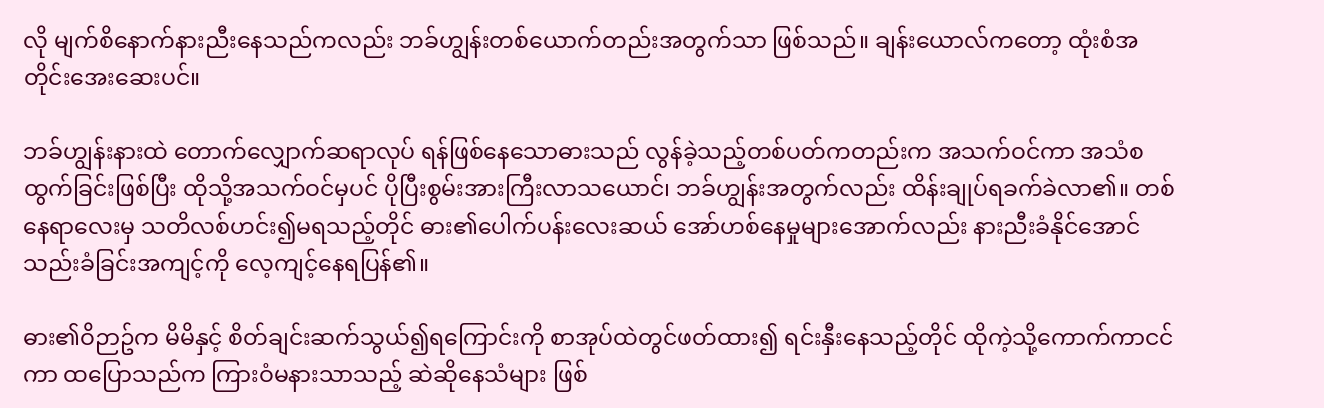လို မျက်စိနောက်နားညီးနေသည်ကလည်း ဘခ်ဟျွန်းတစ်ယောက်တည်းအတွက်သာ ဖြစ်သည်။ ချန်းယောလ်ကတော့ ထုံးစံအတိုင်းအေးဆေးပင်။

ဘခ်ဟျွန်းနားထဲ တောက်လျှောက်ဆရာလုပ် ရန်ဖြစ်နေသောဓားသည် လွန်ခဲ့သည့်တစ်ပတ်ကတည်းက အသက်ဝင်ကာ အသံစထွက်ခြင်းဖြစ်ပြီး ထိုသို့အသက်ဝင်မှပင် ပိုပြီးစွမ်းအားကြီးလာသယောင်၊ ဘခ်ဟျွန်းအတွက်လည်း ထိန်းချုပ်ရခက်ခဲလာ၏။ တစ်နေရာလေးမှ သတိလစ်ဟင်း၍မရသည့်တိုင် ဓား၏ပေါက်ပန်းလေးဆယ် အော်ဟစ်နေမှုများအောက်လည်း နားညီးခံနိုင်အောင် သည်းခံခြင်းအကျင့်ကို လေ့ကျင့်နေရပြန်၏။

ဓား၏ဝိဉာဥ်က မိမိနှင့် စိတ်ချင်းဆက်သွယ်၍ရကြောင်းကို စာအုပ်ထဲတွင်ဖတ်ထား၍ ရင်းနှီးနေသည့်တိုင် ထိုကဲ့သို့ကောက်ကာငင်ကာ ထပြောသည်က ကြားဝံမနားသာသည့် ဆဲဆိုနေသံများ ဖြစ်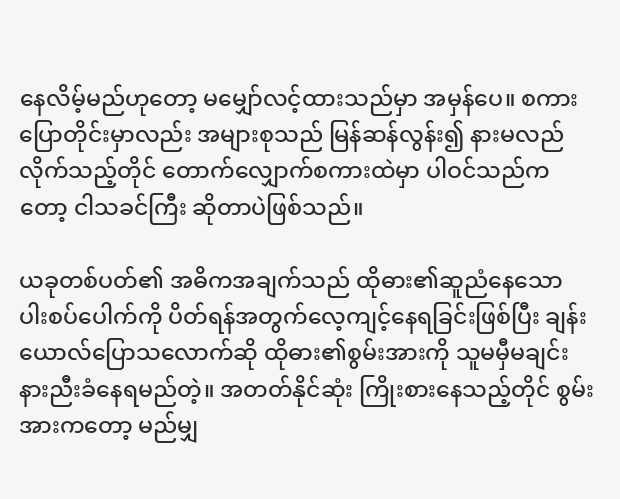နေလိမ့်မည်ဟုတော့ မမျှော်လင့်ထားသည်မှာ အမှန်ပေ။ စကားပြောတိုင်းမှာလည်း အများစုသည် မြန်ဆန်လွန်း၍ နားမလည်လိုက်သည့်တိုင် တောက်လျှောက်စကားထဲမှာ ပါဝင်သည်ကတော့ ငါသခင်ကြီး ဆိုတာပဲဖြစ်သည်။

ယခုတစ်ပတ်၏ အဓိကအချက်သည် ထိုဓား၏ဆူညံနေသော ပါးစပ်ပေါက်ကို ပိတ်ရန်အတွက်လေ့ကျင့်နေရခြင်းဖြစ်ပြီး ချန်းယောလ်ပြောသလောက်ဆို ထိုဓား၏စွမ်းအားကို သူမမှီမချင်း နားညီးခံနေရမည်တဲ့။ အတတ်နိုင်ဆုံး ကြိုးစားနေသည့်တိုင် စွမ်းအားကတော့ မည်မျှ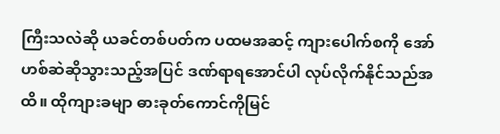ကြီးသလဲဆို ယခင်တစ်ပတ်က ပထမအဆင့် ကျားပေါက်စကို အော်ဟစ်ဆဲဆိုသွားသည့်အပြင် ဒဏ်ရာရအောင်ပါ လုပ်လိုက်နိုင်သည်အထိ။ ထိုကျားခမျာ ဓားခုတ်ကောင်ကိုမြင်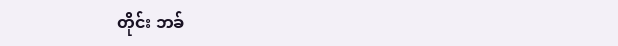တိုင်း ဘခ်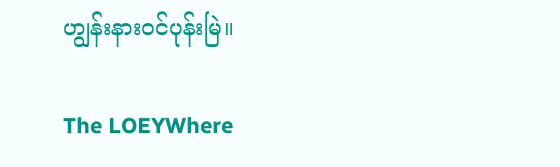ဟျွန်းနားဝင်ပုန်းမြဲ။

The LOEYWhere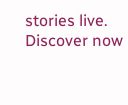stories live. Discover now